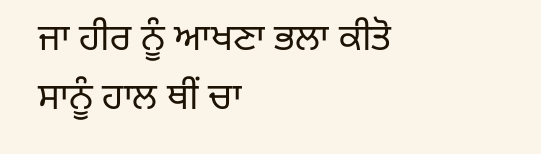ਜਾ ਹੀਰ ਨੂੰ ਆਖਣਾ ਭਲਾ ਕੀਤੋ ਸਾਨੂੰ ਹਾਲ ਥੀਂ ਚਾ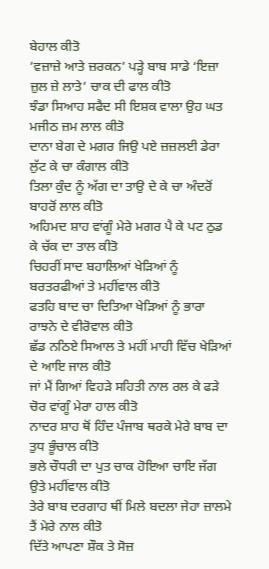ਬੇਹਾਲ ਕੀਤੋ
’ਵਜ਼ਾਜ਼ੇ ਆਤੇ ਜ਼ਰਕਨ’ ਪੜ੍ਹੇ ਬਾਬ ਸਾਡੇ ‘ਇਜ਼ਾ ਜ਼ੁਲ ਜ਼ੇ ਲਾਤੇ’ ਚਾਕ ਦੀ ਫਾਲ ਕੀਤੋ
ਝੰਡਾ ਸਿਆਹ ਸਫੈਦ ਸੀ ਇਸ਼ਕ ਵਾਲਾ ਉਹ ਘਤ ਮਜੀਠ ਜ਼ਮ ਲਾਲ ਕੀਤੋ
ਦਾਨਾ ਬੇਗ ਦੇ ਮਗਰ ਜਿਉ ਪਏ ਜ਼ਜ਼ਲਈ ਡੇਰਾ ਲੁੱਟ ਕੇ ਚਾ ਕੰਗਾਲ ਕੀਤੋ
ਤਿਲਾ ਕੁੰਦ ਨੂੰ ਅੱਗ ਦਾ ਤਾਉ ਦੇ ਕੇ ਚਾ ਅੰਦਰੋਂ ਬਾਹਰੋਂ ਲਾਲ ਕੀਤੋ
ਅਹਿਮਦ ਸ਼ਾਹ ਵਾਂਗੂੰ ਮੇਰੇ ਮਗਰ ਪੈ ਕੇ ਪਟ ਠੁਡ ਕੇ ਚੱਕ ਦਾ ਤਾਲ ਕੀਤੋ
ਚਿਹਰੀਂ ਸਾਦ ਬਹਾਲਿਆਂ ਖੇੜਿਆਂ ਨੂੰ ਬਰਤਰਫੀਆਂ ਤੇ ਮਹੀਂਵਾਲ ਕੀਤੋ
ਫਤਹਿ ਬਾਦ ਚਾ ਦਿਤਿਆ ਖੇੜਿਆਂ ਨੂੰ ਭਾਰਾ ਰਾਝਨੇ ਦੇ ਵੀਰੋਵਾਲ ਕੀਤੋ
ਛੱਡ ਨਠਿਏ ਸਿਆਲ ਤੇ ਮਹੀਂ ਮਾਹੀ ਵਿੱਚ ਖੇੜਿਆਂ ਦੇ ਆਇ ਜਾਲ ਕੀਤੋ
ਜਾਂ ਮੈਂ ਗਿਆਂ ਵਿਹੜੇ ਸਹਿਤੀ ਨਾਲ ਰਲ ਕੇ ਫੜੇ ਚੋਰ ਵਾਂਗੂੰ ਮੇਰਾ ਹਾਲ ਕੀਤੋ
ਨਾਦਰ ਸ਼ਾਹ ਥੋਂ ਹਿੰਦ ਪੰਜਾਬ ਥਰਕੇ ਮੇਰੇ ਬਾਬ ਦਾ ਤੁਧ ਭੂੰਚਾਲ ਕੀਤੋ
ਭਲੇ ਚੌਧਰੀ ਦਾ ਪੁਤ ਚਾਕ ਹੋਇਆ ਚਾਇ ਜੱਗ ਉਤੇ ਮਹੀਂਵਾਲ ਕੀਤੋ
ਤੇਰੇ ਬਾਬ ਦਰਗਾਹ ਥੀਂ ਮਿਲੇ ਬਦਲਾ ਜੇਹਾ ਜ਼ਾਲਮੇ ਤੈਂ ਮੇਰੇ ਨਾਲ ਕੀਤੋ
ਦਿੱਤੇ ਆਪਣਾ ਸ਼ੌਕ ਤੇ ਸੋਜ਼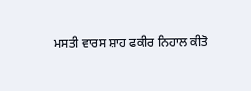ਮਸਤੀ ਵਾਰਸ ਸ਼ਾਹ ਫਕੀਰ ਨਿਹਾਲ ਕੀਤੋ